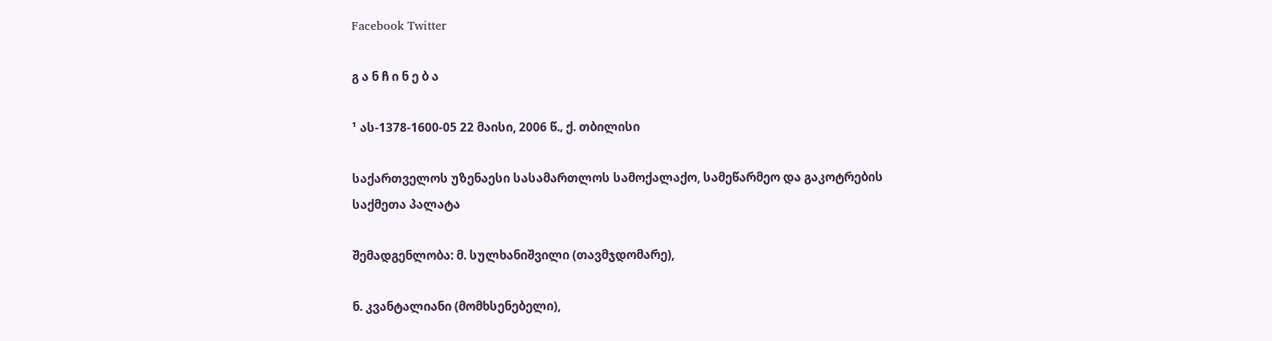Facebook Twitter

გ ა ნ ჩ ი ნ ე ბ ა

¹ ას-1378-1600-05 22 მაისი, 2006 წ.‚ ქ. თბილისი

საქართველოს უზენაესი სასამართლოს სამოქალაქო, სამეწარმეო და გაკოტრების საქმეთა პალატა

შემადგენლობა: მ. სულხანიშვილი (თავმჯდომარე),

ნ. კვანტალიანი (მომხსენებელი),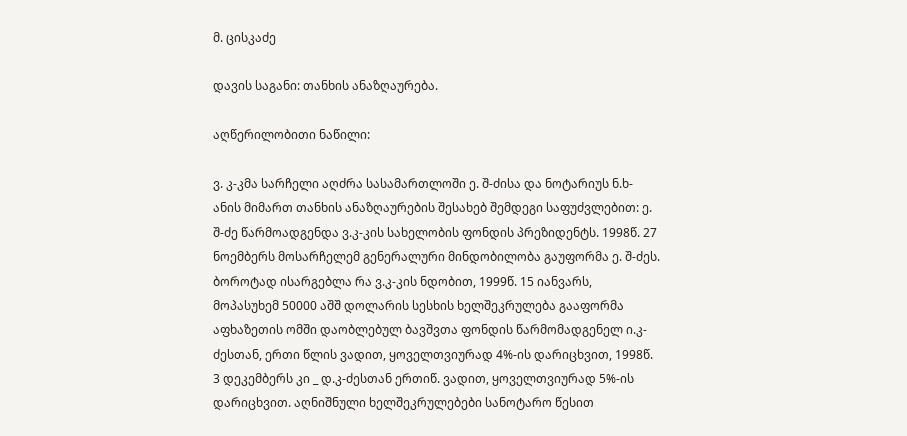მ. ცისკაძე

დავის საგანი: თანხის ანაზღაურება.

აღწერილობითი ნაწილი:

ვ. კ-კმა სარჩელი აღძრა სასამართლოში ე. შ-ძისა და ნოტარიუს ნ.ხ-ანის მიმართ თანხის ანაზღაურების შესახებ შემდეგი საფუძვლებით: ე. შ-ძე წარმოადგენდა ვ.კ-კის სახელობის ფონდის პრეზიდენტს. 1998წ. 27 ნოემბერს მოსარჩელემ გენერალური მინდობილობა გაუფორმა ე. შ-ძეს. ბოროტად ისარგებლა რა ვ.კ-კის ნდობით, 1999წ. 15 იანვარს, მოპასუხემ 50000 აშშ დოლარის სესხის ხელშეკრულება გააფორმა აფხაზეთის ომში დაობლებულ ბავშვთა ფონდის წარმომადგენელ ი.კ-ძესთან, ერთი წლის ვადით, ყოველთვიურად 4%-ის დარიცხვით, 1998წ. 3 დეკემბერს კი _ დ.კ-ძესთან ერთიწ. ვადით, ყოველთვიურად 5%-ის დარიცხვით. აღნიშნული ხელშეკრულებები სანოტარო წესით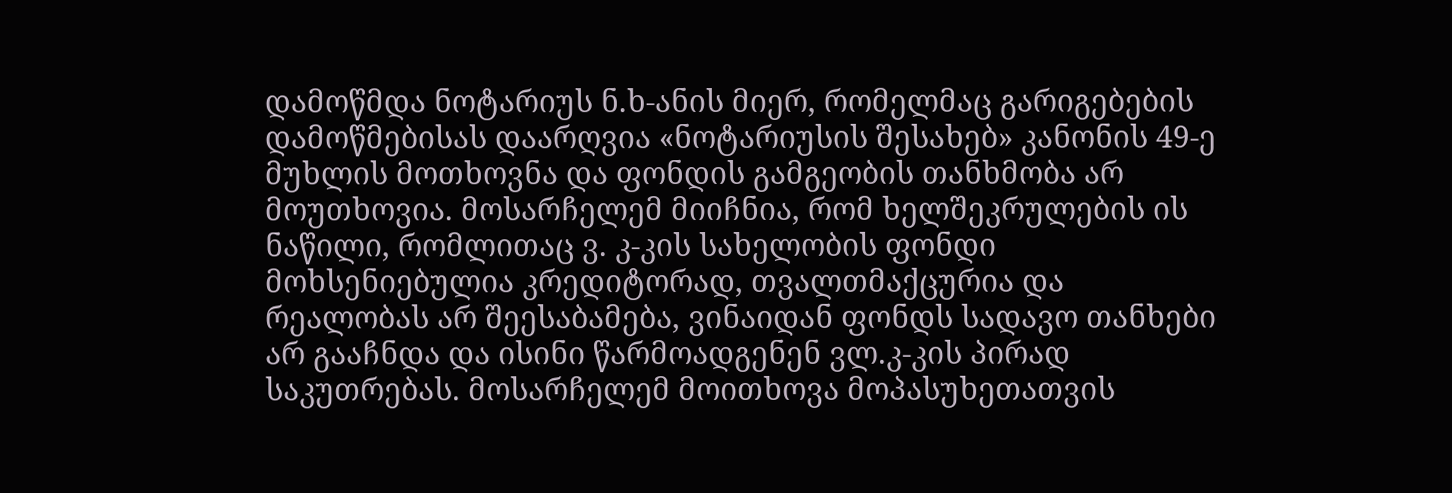დამოწმდა ნოტარიუს ნ.ხ-ანის მიერ, რომელმაც გარიგებების დამოწმებისას დაარღვია «ნოტარიუსის შესახებ» კანონის 49-ე მუხლის მოთხოვნა და ფონდის გამგეობის თანხმობა არ მოუთხოვია. მოსარჩელემ მიიჩნია, რომ ხელშეკრულების ის ნაწილი, რომლითაც ვ. კ-კის სახელობის ფონდი მოხსენიებულია კრედიტორად, თვალთმაქცურია და რეალობას არ შეესაბამება, ვინაიდან ფონდს სადავო თანხები არ გააჩნდა და ისინი წარმოადგენენ ვლ.კ-კის პირად საკუთრებას. მოსარჩელემ მოითხოვა მოპასუხეთათვის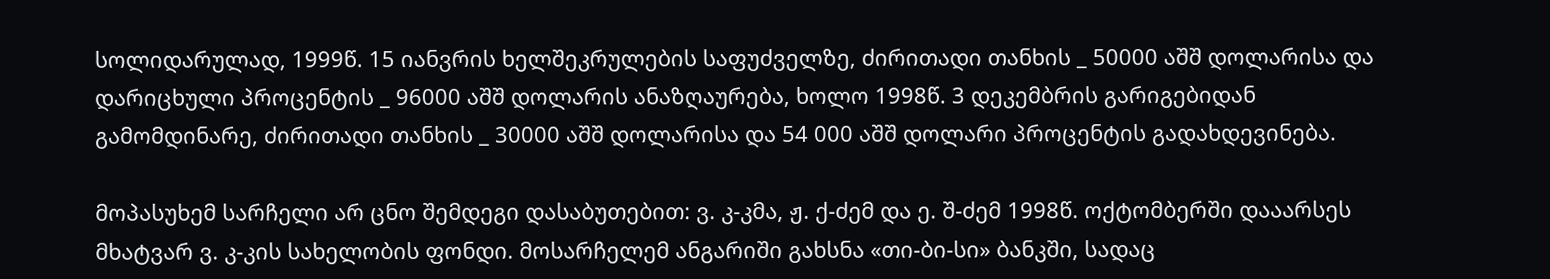სოლიდარულად, 1999წ. 15 იანვრის ხელშეკრულების საფუძველზე, ძირითადი თანხის _ 50000 აშშ დოლარისა და დარიცხული პროცენტის _ 96000 აშშ დოლარის ანაზღაურება, ხოლო 1998წ. 3 დეკემბრის გარიგებიდან გამომდინარე, ძირითადი თანხის _ 30000 აშშ დოლარისა და 54 000 აშშ დოლარი პროცენტის გადახდევინება.

მოპასუხემ სარჩელი არ ცნო შემდეგი დასაბუთებით: ვ. კ-კმა, ჟ. ქ-ძემ და ე. შ-ძემ 1998წ. ოქტომბერში დააარსეს მხატვარ ვ. კ-კის სახელობის ფონდი. მოსარჩელემ ანგარიში გახსნა «თი-ბი-სი» ბანკში, სადაც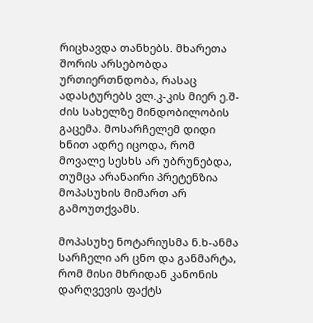რიცხავდა თანხებს. მხარეთა შორის არსებობდა ურთიერთნდობა, რასაც ადასტურებს ვლ.კ-კის მიერ ე.შ-ძის სახელზე მინდობილობის გაცემა. მოსარჩელემ დიდი ხნით ადრე იცოდა, რომ მოვალე სესხს არ უბრუნებდა, თუმცა არანაირი პრეტენზია მოპასუხის მიმართ არ გამოუთქვამს.

მოპასუხე ნოტარიუსმა ნ.ხ-ანმა სარჩელი არ ცნო და განმარტა, რომ მისი მხრიდან კანონის დარღვევის ფაქტს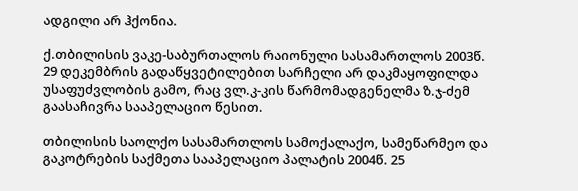ადგილი არ ჰქონია.

ქ.თბილისის ვაკე-საბურთალოს რაიონული სასამართლოს 2003წ. 29 დეკემბრის გადაწყვეტილებით სარჩელი არ დაკმაყოფილდა უსაფუძვლობის გამო, რაც ვლ.კ-კის წარმომადგენელმა ზ.ჯ-ძემ გაასაჩივრა სააპელაციო წესით.

თბილისის საოლქო სასამართლოს სამოქალაქო, სამეწარმეო და გაკოტრების საქმეთა სააპელაციო პალატის 2004წ. 25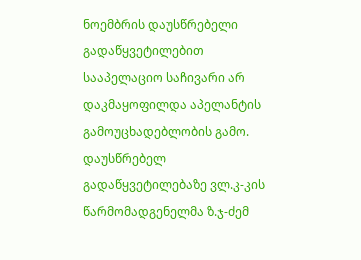ნოემბრის დაუსწრებელი გადაწყვეტილებით სააპელაციო საჩივარი არ დაკმაყოფილდა აპელანტის გამოუცხადებლობის გამო. დაუსწრებელ გადაწყვეტილებაზე ვლ.კ-კის წარმომადგენელმა ზ.ჯ-ძემ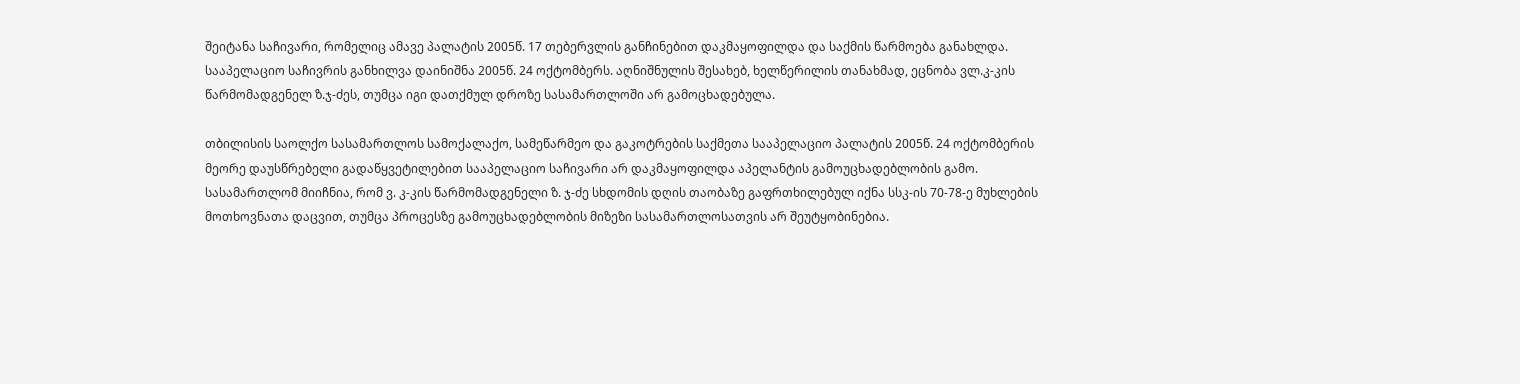შეიტანა საჩივარი, რომელიც ამავე პალატის 2005წ. 17 თებერვლის განჩინებით დაკმაყოფილდა და საქმის წარმოება განახლდა. სააპელაციო საჩივრის განხილვა დაინიშნა 2005წ. 24 ოქტომბერს. აღნიშნულის შესახებ, ხელწერილის თანახმად, ეცნობა ვლ.კ-კის წარმომადგენელ ზ.ჯ-ძეს, თუმცა იგი დათქმულ დროზე სასამართლოში არ გამოცხადებულა.

თბილისის საოლქო სასამართლოს სამოქალაქო, სამეწარმეო და გაკოტრების საქმეთა სააპელაციო პალატის 2005წ. 24 ოქტომბერის მეორე დაუსწრებელი გადაწყვეტილებით სააპელაციო საჩივარი არ დაკმაყოფილდა აპელანტის გამოუცხადებლობის გამო. სასამართლომ მიიჩნია, რომ ვ. კ-კის წარმომადგენელი ზ. ჯ-ძე სხდომის დღის თაობაზე გაფრთხილებულ იქნა სსკ-ის 70-78-ე მუხლების მოთხოვნათა დაცვით, თუმცა პროცესზე გამოუცხადებლობის მიზეზი სასამართლოსათვის არ შეუტყობინებია.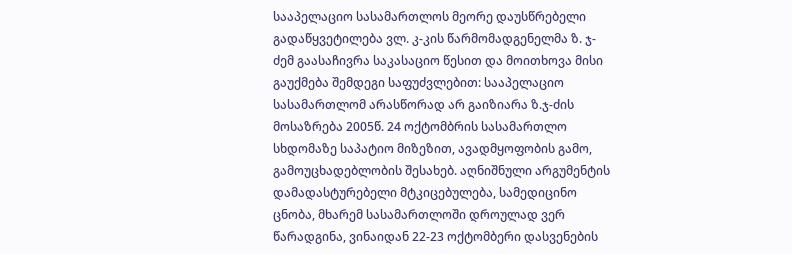სააპელაციო სასამართლოს მეორე დაუსწრებელი გადაწყვეტილება ვლ. კ-კის წარმომადგენელმა ზ. ჯ-ძემ გაასაჩივრა საკასაციო წესით და მოითხოვა მისი გაუქმება შემდეგი საფუძვლებით: სააპელაციო სასამართლომ არასწორად არ გაიზიარა ზ.ჯ-ძის მოსაზრება 2005წ. 24 ოქტომბრის სასამართლო სხდომაზე საპატიო მიზეზით, ავადმყოფობის გამო, გამოუცხადებლობის შესახებ. აღნიშნული არგუმენტის დამადასტურებელი მტკიცებულება, სამედიცინო ცნობა, მხარემ სასამართლოში დროულად ვერ წარადგინა, ვინაიდან 22-23 ოქტომბერი დასვენების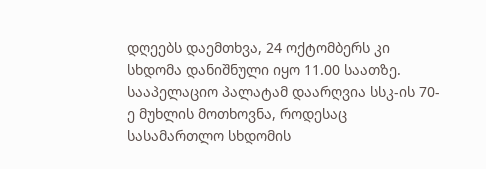დღეებს დაემთხვა, 24 ოქტომბერს კი სხდომა დანიშნული იყო 11.00 საათზე. სააპელაციო პალატამ დაარღვია სსკ-ის 70-ე მუხლის მოთხოვნა, როდესაც სასამართლო სხდომის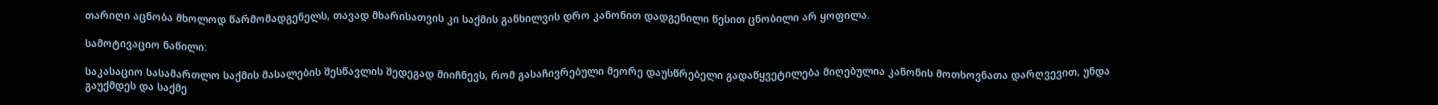თარიღი აცნობა მხოლოდ წარმომადგენელს, თავად მხარისათვის კი საქმის განხილვის დრო კანონით დადგენილი წესით ცნობილი არ ყოფილა.

სამოტივაციო ნაწილი:

საკასაციო სასამართლო საქმის მასალების შესწავლის შედეგად მიიჩნევს, რომ გასაჩივრებული მეორე დაუსწრებელი გადაწყვეტილება მიღებულია კანონის მოთხოვნათა დარღვევით, უნდა გაუქმდეს და საქმე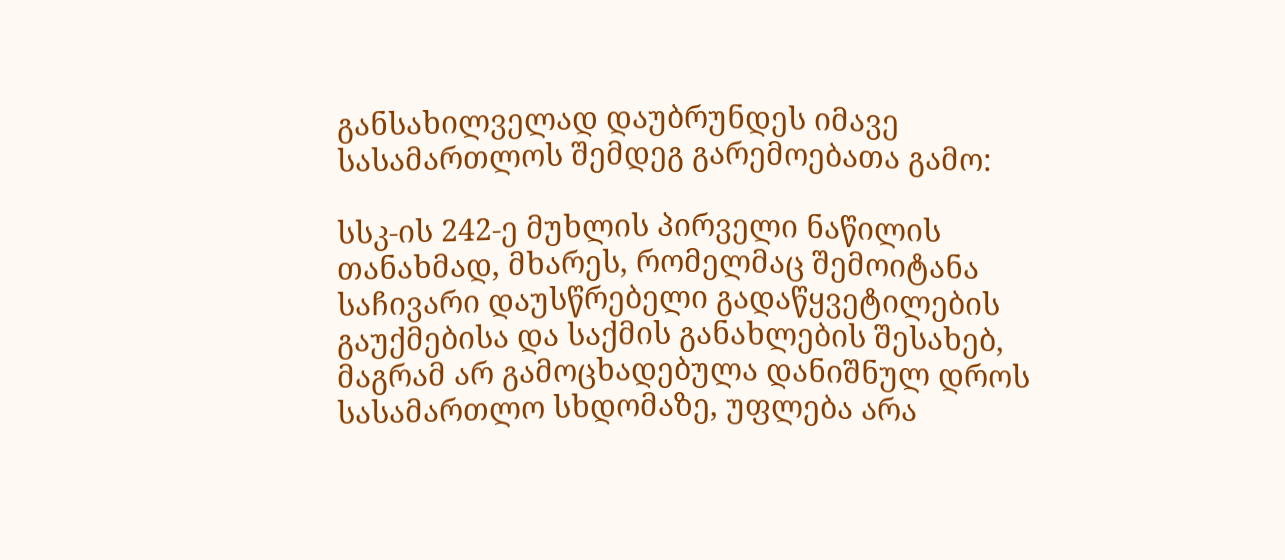განსახილველად დაუბრუნდეს იმავე სასამართლოს შემდეგ გარემოებათა გამო:

სსკ-ის 242-ე მუხლის პირველი ნაწილის თანახმად, მხარეს, რომელმაც შემოიტანა საჩივარი დაუსწრებელი გადაწყვეტილების გაუქმებისა და საქმის განახლების შესახებ, მაგრამ არ გამოცხადებულა დანიშნულ დროს სასამართლო სხდომაზე, უფლება არა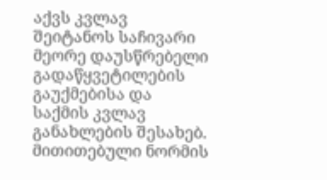აქვს კვლავ შეიტანოს საჩივარი მეორე დაუსწრებელი გადაწყვეტილების გაუქმებისა და საქმის კვლავ განახლების შესახებ. მითითებული ნორმის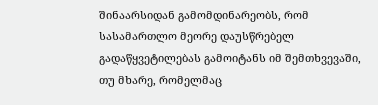შინაარსიდან გამომდინარეობს, რომ სასამართლო მეორე დაუსწრებელ გადაწყვეტილებას გამოიტანს იმ შემთხვევაში, თუ მხარე, რომელმაც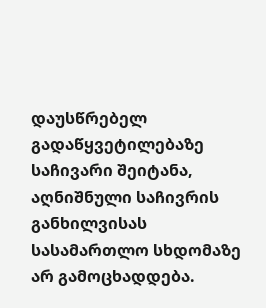დაუსწრებელ გადაწყვეტილებაზე საჩივარი შეიტანა, აღნიშნული საჩივრის განხილვისას სასამართლო სხდომაზე არ გამოცხადდება.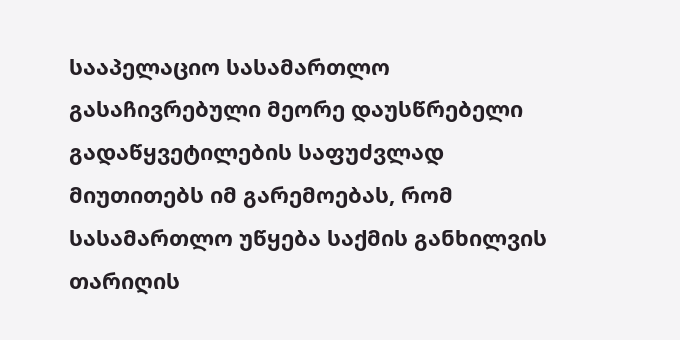სააპელაციო სასამართლო გასაჩივრებული მეორე დაუსწრებელი გადაწყვეტილების საფუძვლად მიუთითებს იმ გარემოებას, რომ სასამართლო უწყება საქმის განხილვის თარიღის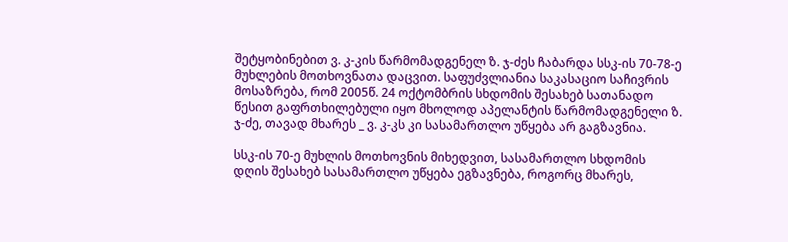შეტყობინებით ვ. კ-კის წარმომადგენელ ზ. ჯ-ძეს ჩაბარდა სსკ-ის 70-78-ე მუხლების მოთხოვნათა დაცვით. საფუძვლიანია საკასაციო საჩივრის მოსაზრება, რომ 2005წ. 24 ოქტომბრის სხდომის შესახებ სათანადო წესით გაფრთხილებული იყო მხოლოდ აპელანტის წარმომადგენელი ზ. ჯ-ძე, თავად მხარეს _ ვ. კ-კს კი სასამართლო უწყება არ გაგზავნია.

სსკ-ის 70-ე მუხლის მოთხოვნის მიხედვით, სასამართლო სხდომის დღის შესახებ სასამართლო უწყება ეგზავნება, როგორც მხარეს,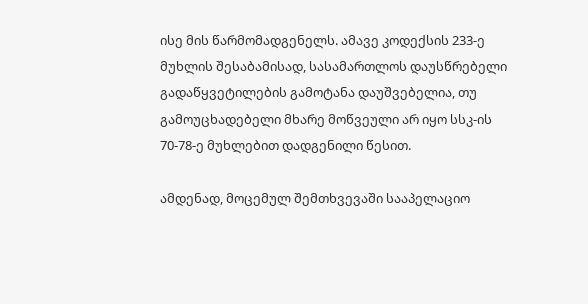ისე მის წარმომადგენელს. ამავე კოდექსის 233-ე მუხლის შესაბამისად, სასამართლოს დაუსწრებელი გადაწყვეტილების გამოტანა დაუშვებელია, თუ გამოუცხადებელი მხარე მოწვეული არ იყო სსკ-ის 70-78-ე მუხლებით დადგენილი წესით.

ამდენად, მოცემულ შემთხვევაში სააპელაციო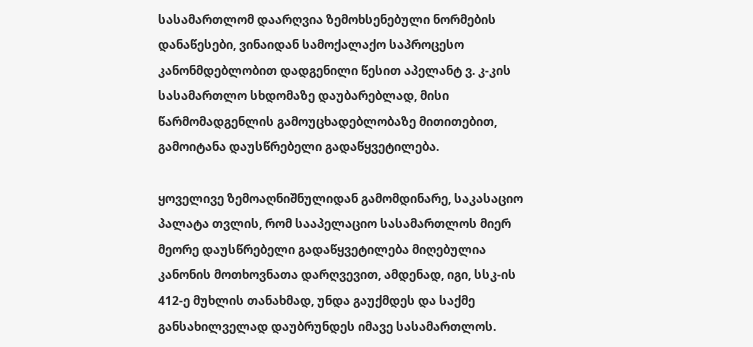სასამართლომ დაარღვია ზემოხსენებული ნორმების დანაწესები, ვინაიდან სამოქალაქო საპროცესო კანონმდებლობით დადგენილი წესით აპელანტ ვ. კ-კის სასამართლო სხდომაზე დაუბარებლად, მისი წარმომადგენლის გამოუცხადებლობაზე მითითებით, გამოიტანა დაუსწრებელი გადაწყვეტილება.

ყოველივე ზემოაღნიშნულიდან გამომდინარე, საკასაციო პალატა თვლის, რომ სააპელაციო სასამართლოს მიერ მეორე დაუსწრებელი გადაწყვეტილება მიღებულია კანონის მოთხოვნათა დარღვევით, ამდენად, იგი, სსკ-ის 412-ე მუხლის თანახმად, უნდა გაუქმდეს და საქმე განსახილველად დაუბრუნდეს იმავე სასამართლოს.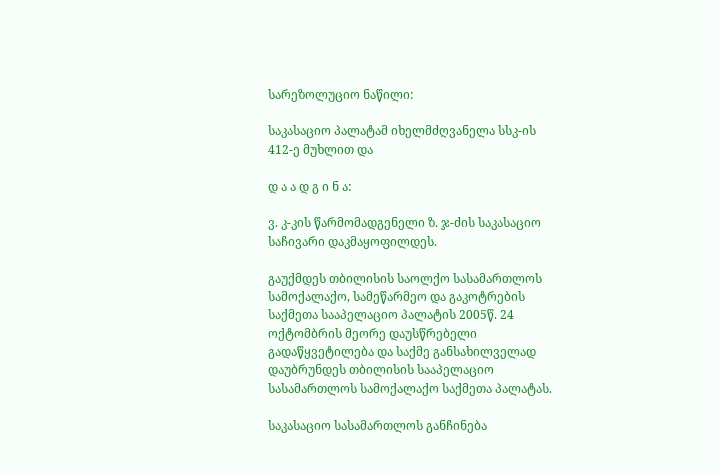სარეზოლუციო ნაწილი:

საკასაციო პალატამ იხელმძღვანელა სსკ-ის 412-ე მუხლით და

დ ა ა დ გ ი ნ ა:

ვ. კ-კის წარმომადგენელი ზ. ჯ-ძის საკასაციო საჩივარი დაკმაყოფილდეს.

გაუქმდეს თბილისის საოლქო სასამართლოს სამოქალაქო, სამეწარმეო და გაკოტრების საქმეთა სააპელაციო პალატის 2005წ. 24 ოქტომბრის მეორე დაუსწრებელი გადაწყვეტილება და საქმე განსახილველად დაუბრუნდეს თბილისის სააპელაციო სასამართლოს სამოქალაქო საქმეთა პალატას.

საკასაციო სასამართლოს განჩინება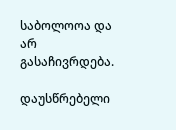საბოლოოა და არ გასაჩივრდება.

დაუსწრებელი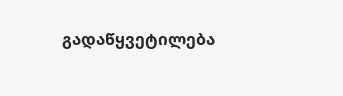გადაწყვეტილება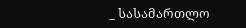_ სასამართლო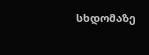სხდომაზე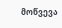მოწვევა